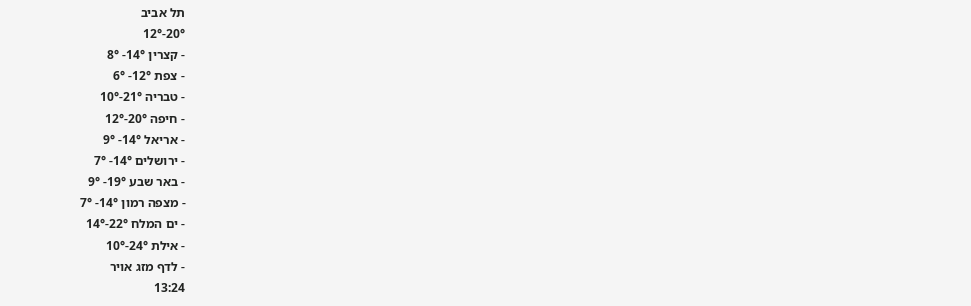תל אביב
20°-12°
- קצרין 14°- 8°
- צפת 12°- 6°
- טבריה 21°-10°
- חיפה 20°-12°
- אריאל 14°- 9°
- ירושלים 14°- 7°
- באר שבע 19°- 9°
- מצפה רמון 14°- 7°
- ים המלח 22°-14°
- אילת 24°-10°
- לדף מזג אויר
13:24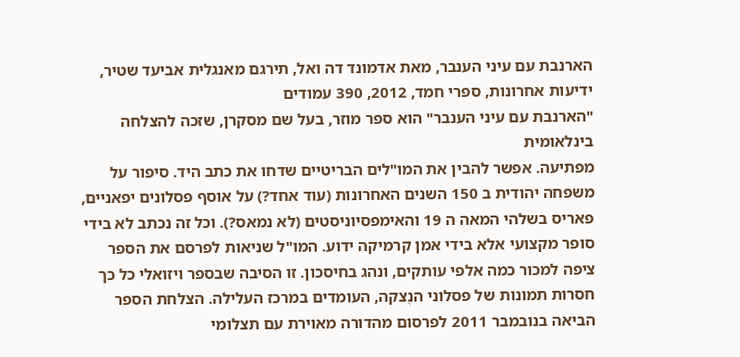הארנבת עם עיני הענבר, מאת אדמונד דה ואל, תירגם מאנגלית אביעד שטיר,
ידיעות אחרונות, ספרי חמד, 2012, 390 עמודים
"הארנבת עם עיני הענבר" הוא ספר מוזר, בעל שם מסקרן, שזכה להצלחה בינלאומית
מפתיעה. אפשר להבין את המו"לים הבריטיים שדחו את כתב היד. סיפור על משפחה יהודית ב 150 השנים האחרונות (עוד אחד?) על אוסף פסלונים יפאניים, פאריס בשלהי המאה ה 19 והאימפסיוניסטים (לא נמאס?). וכל זה נכתב לא בידי סופר מקצועי אלא בידי אמן קרמיקה ידוע. המו"ל שניאות לפרסם את הספר ציפה למכור כמה אלפי עותקים, ונהג בחיסכון. זו הסיבה שבספר ויזואלי כל כך חסרות תמונות של פסלוני הנֶצקה, העומדים במרכז העלילה. הצלחת הספר הביאה בנובמבר 2011 לפרסום מהדורה מאוירת עם תצלומי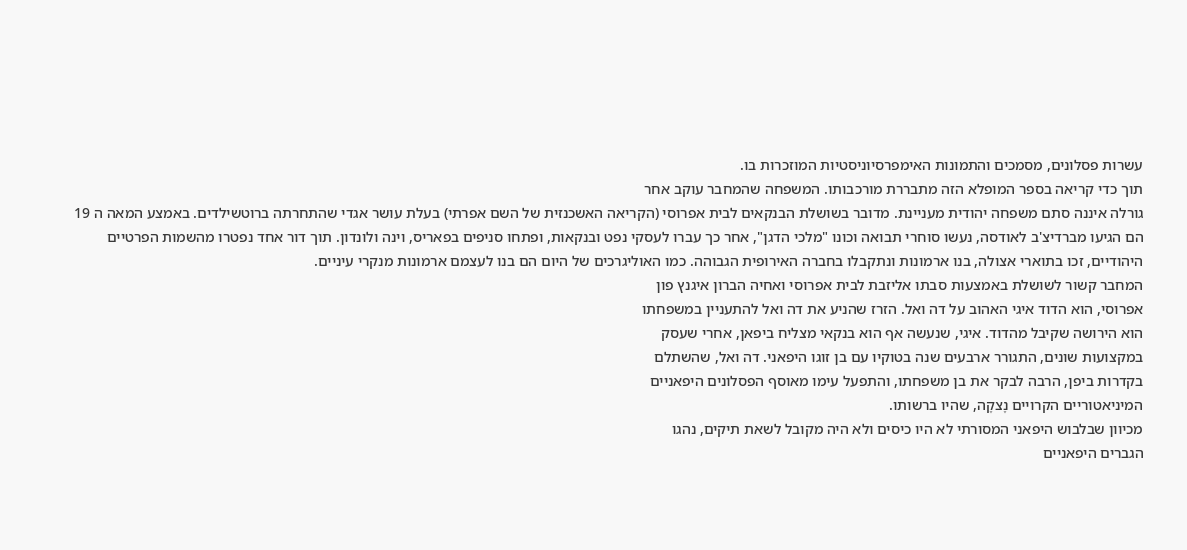עשרות פסלונים, מסמכים והתמונות האימפרסיוניסטיות המוזכרות בו.
תוך כדי קריאה בספר המופלא הזה מתבררת מורכבותו. המשפחה שהמחבר עוקב אחר
גורלה איננה סתם משפחה יהודית מעניינת. מדובר בשושלת הבנקאים לבית אפרוסי (הקריאה האשכנזית של השם אפרתי) בעלת עושר אגדי שהתחרתה ברוטשילדים. באמצע המאה ה 19 הם הגיעו מברדיצ'ב לאודסה, נעשו סוחרי תבואה וכונו "מלכי הדגן", אחר כך עברו לעסקי נפט ובנקאות, ופתחו סניפים בפאריס, וינה ולונדון. תוך דור אחד נפטרו מהשמות הפרטיים היהודיים, זכו בתוארי אצולה, בנו ארמונות ונתקבלו בחברה האירופית הגבוהה. כמו האוליגרכים של היום הם בנו לעצמם ארמונות מנקרי עיניים.
המחבר קשור לשושלת באמצעות סבתו אליזבת לבית אפרוסי ואחיה הברון איגנץ פון
אפרוסי, הוא הדוד איגי האהוב על דה ואל. הזרז שהניע את דה ואל להתעניין במשפחתו
הוא הירושה שקיבל מהדוד. איגי, שנעשה אף הוא בנקאי מצליח ביפאן, אחרי שעסק
במקצועות שונים, התגורר ארבעים שנה בטוקיו עם בן זוגו היפאני. דה ואל, שהשתלם
בקדרות ביפן, הרבה לבקר את בן משפחתו, והתפעל עימו מאוסף הפסלונים היפאניים
המיניאטוריים הקרויים נֶצקֶה, שהיו ברשותו.
מכיוון שבלבוש היפאני המסורתי לא היו כיסים ולא היה מקובל לשאת תיקים, נהגו
הגברים היפאניים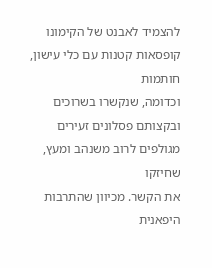להצמיד לאבנט של הקימונו קופסאות קטנות עם כלי עישון, חותמות
וכדומה, שנקשרו בשרוכים ובקצותם פסלונים זעירים מגולפים לרוב משנהב ומעץ, שחיזקו
את הקשר. מכיוון שהתרבות היפאנית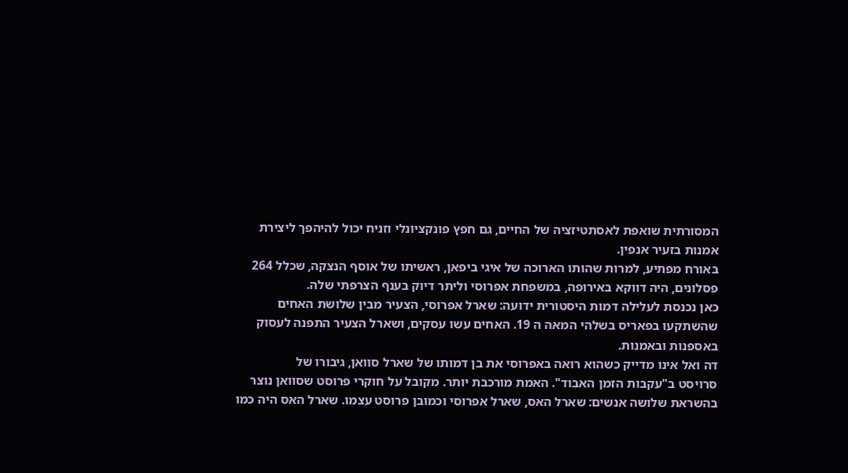המסורתית שואפת לאסתטיזציה של החיים, גם חפץ פונקציונלי וזניח יכול להיהפך ליצירת אמנות בזעיר אנפין.
באורח מפתיע, למרות שהותו הארוכה של איגי ביפאן, ראשיתו של אוסף הנצקה, שכלל 264 פסלונים, היה דווקא באירופה, במשפחת אפרוסי וליתר דיוק בענף הצרפתי שלה.
כאן נכנסת לעלילה דמות היסטורית ידועה: שארל אפרוסי, הצעיר מבין שלושת האחים
שהשתקעו בפאריס בשלהי המאה ה 19. האחים עשו עסקים, ושארל הצעיר התפנה לעסוק באספנות ובאמנות.
דה ואל אינו מדייק כשהוא רואה באפרוסי את בן דמותו של שארל סוואן, גיבורו של
סרױסט ב"עקבות הזמן האבוד". האמת מורכבת יותר. מקובל על חוקרי פרוסט שסוואן נוצר בהשראת שלושה אנשים: שארל האס, שארל אפרוסי וכמובן פרוסט עצמו. שארל האס היה כמו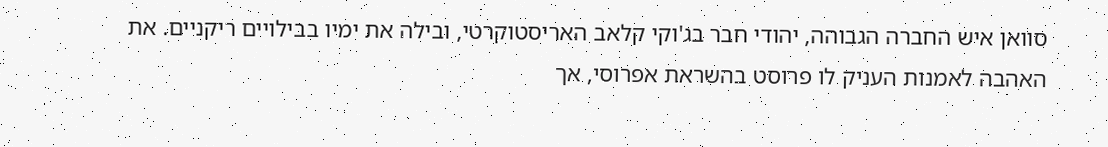סוואן איש החברה הגבוהה, יהודי חבר בג'וקי קלאב האריסטוקרטי, ובילה את ימיו בבילויים ריקניים. את האהבה לאמנות העניק לו פרוסט בהשראת אפרוסי, אך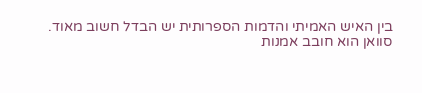בין האיש האמיתי והדמות הספרותית יש הבדל חשוב מאוד.
סוואן הוא חובב אמנות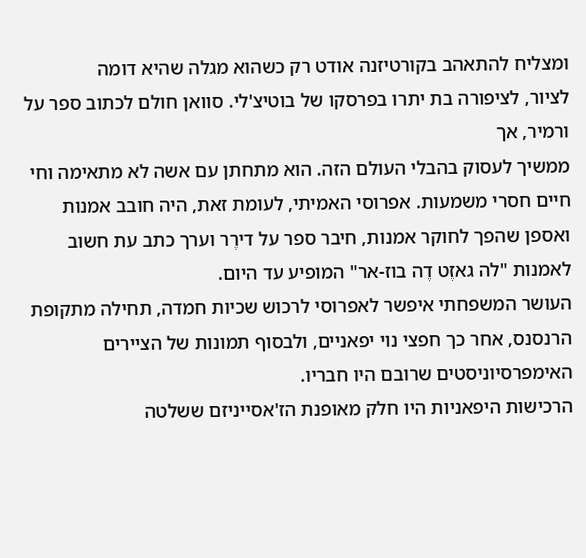ומצליח להתאהב בקורטיזנה אודט רק כשהוא מגלה שהיא דומה
לציור, לציפורה בת יתרו בפרסקו של בוטיצ'לי. סוואן חולם לכתוב ספר על ורמיר, אך
ממשיך לעסוק בהבלי העולם הזה. הוא מתחתן עם אשה לא מתאימה וחי חיים חסרי משמעות. אפרוסי האמיתי, לעומת זאת, היה חובב אמנות ואספן שהפך לחוקר אמנות, חיבר ספר על דירֶר וערך כתב עת חשוב לאמנות "לה גאזֶט דֶה בוז-אר" המופיע עד היום.
העושר המשפחתי איפשר לאפרוסי לרכוש שכיות חמדה, תחילה מתקופת הרנסנס, אחר כך חפצי נוי יפאניים, ולבסוף תמונות של הציירים האימפרסיוניסטים שרובם היו חבריו.
הרכישות היפאניות היו חלק מאופנת הז'אסײניזם ששלטה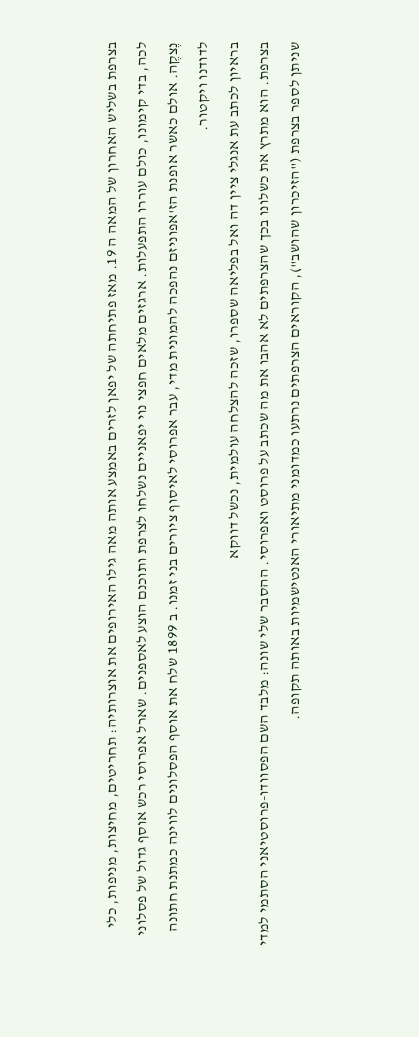בצרפת בשליש האחרון של המאה ה 19. מאז פתיחתה של יפאן לזרים באמצע אותה מאה גילו האירופים את אוצרותיה: תחריטים, מחיצות, מניפות, כלי לכה, בדי קימונו, כולם עוררו התפעלות. ארגזים מלאים חפצי נוי יפאניים נשלחו לצרפת ותוכנם הוצע לאספנים. שארל אפרוסי רכש אוסף גדול של פסלוני נֶצקֶה. אולם כאשר אופנת הז'אפוניזם נהפכה להמונית מדי, עבר אפרוסי לאיסוף ציורים בני זמנו. ב 1899 שלח את אוסף הפסלונים לווינה כמתנת חתונה לדודנו ויקטור.
בראיון לכתב עת אנגלי ציין דה ואל בפליאה שספרו, שזכה להצלחה עולמית, נכשל דווקא
בצרפת. הוא מתרץ את כשלונו בכך שהצרפתים לא אהבו את מה שכתב על פרוסט ואפרוסי. ההסבר שלי שונה: מלבד השם הפסוודו-פרוסטיאני הסתמי למדי שניתן לספר בצרפת ("הזיכרון שהושב"), הקוראים הצרפתים נרתעו כמדומני מתיאורי האנטישמיות באותה תקופה.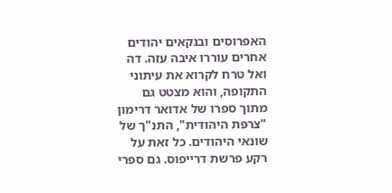האפרוסים ובנקאים יהודים אחרים עוררו איבה עזה. דה ואל טרח לקרוא את עיתוני התקופה, והוא מצטט גם מתוך ספרו של אדואר דרימון "צרפת היהודית", התנ"ך של שונאי היהודים. כל זאת על רקע פרשת דרייפוס. גם ספרי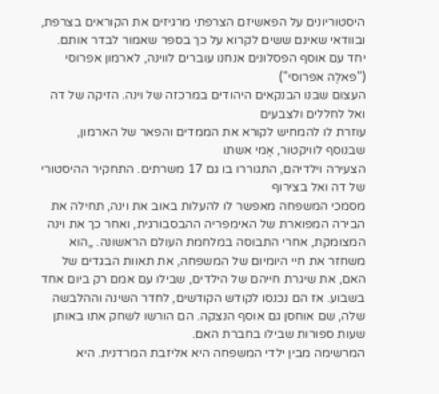היסטוריונים על הפאשיזם הצרפתי מרגיזים את הקוראים בצרפת, ובוודאי שאינם ששים לקרוא על כך בספר שאמור לבדר אותם.
יחד עם אוסף הפסלונים אנחנו עוברים לווינה, לארמון אפרוסי ("פאלֶה אפרוסי")
העצום שבנו הבנקאים היהודים במרכזה של וינה. הזיקה של דה ואל לחללים ולצבעים
עוזרת לו להמחיש לקורא את הממדים והפאר של הארמון, שבנוסף לוויקטור, אֶמי אשתו
הצעירה וילדיהם, התגוררו בו גם 17 משרתים. התחקיר ההיסטורי של דה ואל בצירוף
מסמכי המשפחה מאפשר לו להעלות באוב את וינה, תחילה את הבירה המפוארת של האימפריה ההבסבורגית, ואחר כך את וינה המצומקת, אחרי התבוסה במלחמת העולם הראשונה. „הוא משחזר את חיי היומיום של המשפחה, את תאוות הבגדים של האם, את שיגרת חייהם של הילדים, שבילו עם אמם רק ביום אחד בשבוע. אז הם נכנסו לקודש הקודשים, לחדר השינה וההלבשה שלה, שם אוחסן גם אוסף הנצקה. הם הורשו לשחק אתו באותן שעות ספורות שבילו בחברת האם.
המרשימה מבין ילדי המשפחה היא אליזבת המרדנית. היא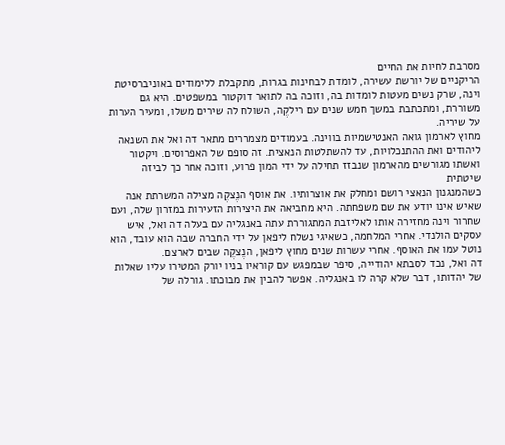מסרבת לחיות את החיים
הריקניים של יורשת עשירה, לומדת לבחינות בגרות, מתקבלת ללימודים באוניברסיטת
וינה, שרק נשים מעטות לומדות בה, וזוכה בה לתואר דוקטור במשפטים. היא גם משוררת, ומתכתבת במשך חמש שנים עם רילקֶה, השולח לה שירים משלו, ומעיר הערות על שיריה.
מחוץ לארמון גואה האנטישמיות בווינה. בעמודים מצמררים מתאר דה ואל את השנאה
ליהודים ואת ההתנכלויות, עד להשתלטות הנאצית. זה סופם של האפרוסים. ויקטור ואשתו מגורשים מהארמון שנבזז תחילה על ידי המון פרוע, וזוכה אחר כך לביזה שיטתית
כשהמנגנון הנאצי רושם ומחלק את אוצרותיו. את אוסף הנֶצקֶה מצילה המשרתת אנה שאיש אינו יודע את שם משפחתה. היא מחביאה את היצירות הזעירות במזרון שלה, ועם שחרור וינה מחזירה אותו לאליזבת המתגוררת עתה באנגליה עם בעלה דה ואל, איש עסקים הולנדי. אחרי המלחמה, כשאיגי נשלח ליפאן על ידי החברה שבה הוא עובד, הוא נוטל עמו את האוסף. אחרי עשרות שנים מחוץ ליפאן, הנֶצקֶה שבים לארצם.
דה ואל, נכד לסבתא יהודייה, סיפר שבמפגש עם קוראיו בניו יורק המטירו עליו שאלות
של יהדותו, דבר שלא קרה לו באנגליה. אפשר להבין את מבוכתו. גורלה של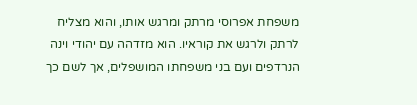משפחת אפרוסי מרתק ומרגש אותו, והוא מצליח לרתק ולרגש את קוראיו. הוא מזדהה עם יהודי וינה הנרדפים ועם בני משפחתו המושפלים, אך לשם כך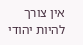אין צורך להיות יהודי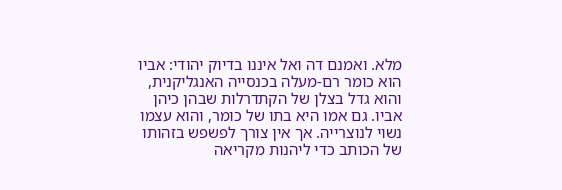מלא. ואמנם דה ואל איננו בדיוק יהודי: אביו הוא כומר רם-מעלה בכנסייה האנגליקנית, והוא גדל בצלן של הקתדרלות שבהן כיהן אביו. גם אמו היא בתו של כומר, והוא עצמו נשוי לנוצרייה. אך אין צורך לפשפש בזהותו של הכותב כדי ליהנות מקריאה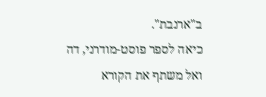ב"ארנבת".
כיאה לספר פוסט-מודרני, דה ואל משתף את הקורא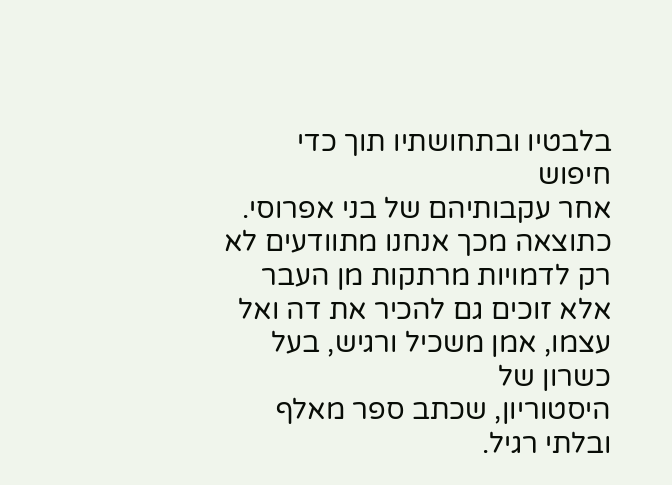בלבטיו ובתחושתיו תוך כדי חיפוש
אחר עקבותיהם של בני אפרוסי. כתוצאה מכך אנחנו מתוודעים לא רק לדמויות מרתקות מן העבר אלא זוכים גם להכיר את דה ואל עצמו, אמן משכיל ורגיש, בעל כשרון של
היסטוריון, שכתב ספר מאלף ובלתי רגיל.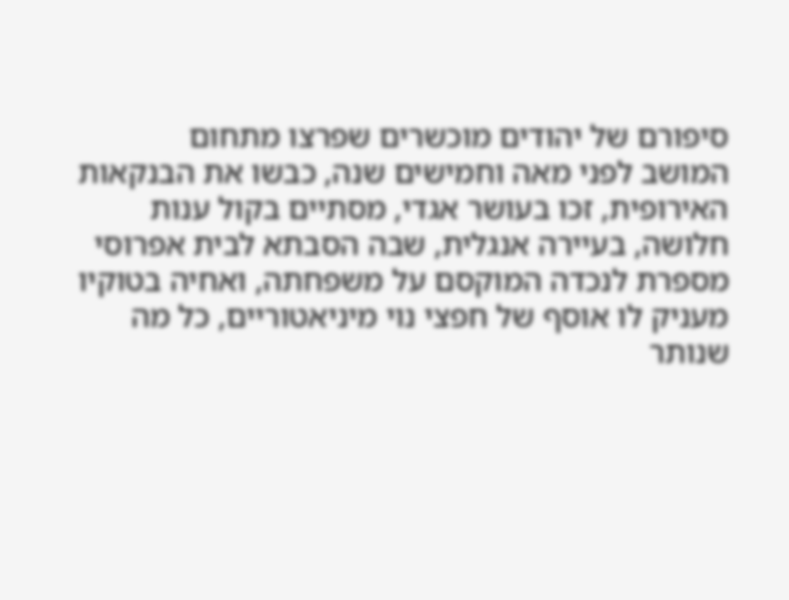סיפורם של יהודים מוכשרים שפרצו מתחום
המושב לפני מאה וחמישים שנה, כבשו את הבנקאות האירופית, זכו בעושר אגדי, מסתיים בקול ענות חלושה, בעיירה אנגלית, שבה הסבתא לבית אפרוסי מספרת לנכדה המוקסם על משפחתה, ואחיה בטוקיו מעניק לו אוסף של חפצי נוי מיניאטוריים, כל מה שנותר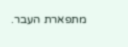מתפארת העבר.